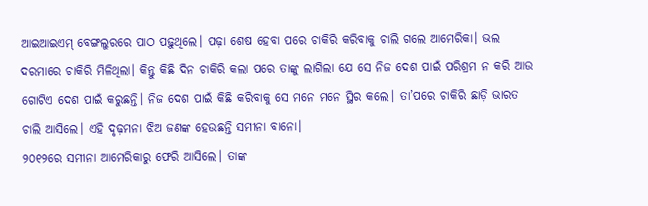ଆଇଆଇଏମ୍ ବେଙ୍ଗଲୁରରେ ପାଠ ପଢ଼ୁଥିଲେ। ପଢ଼ା ଶେଷ ହେବା ପରେ ଚାକିରି କରିବାକୁ ଚାଲି ଗଲେ ଆମେରିକା। ଭଲ ଦରମାରେ ଚାକିରି ମିଳିଥିଲା। କିନ୍ତୁ କିଛି ଦିନ ଚାକିରି କଲା ପରେ ତାଙ୍କୁ ଲାଗିଲା ଯେ ସେ ନିଜ ଦେଶ ପାଇଁ ପରିଶ୍ରମ ନ କରି ଆଉ ଗୋଟିଏ ଦେଶ ପାଇଁ କରୁଛନ୍ତି। ନିଜ ଦେଶ ପାଇଁ କିଛି କରିବାକୁ ସେ ମନେ ମନେ ସ୍ଥିର କଲେ। ତା’ପରେ ଚାକିରି ଛାଡ଼ି ଭାରତ ଚାଲି ଆସିଲେ। ଏହି ଦୃଢ଼ମନା ଝିଅ ଜଣଙ୍କ ହେଉଛନ୍ତି ସମୀନା ବାନୋ।
୨୦୧୨ରେ ସମୀନା ଆମେରିକାରୁ ଫେରି ଆସିଲେ। ତାଙ୍କ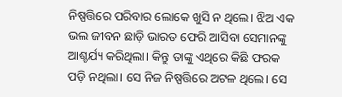ନିଷ୍ପତ୍ତିରେ ପରିବାର ଲୋକେ ଖୁସି ନ ଥିଲେ। ଝିଅ ଏକ ଭଲ ଜୀବନ ଛାଡ଼ି ଭାରତ ଫେରି ଆସିବା ସେମାନଙ୍କୁ ଆଶ୍ଚର୍ଯ୍ୟ କରିଥିଲା। କିନ୍ତୁ ତାଙ୍କୁ ଏଥିରେ କିଛି ଫରକ ପଡ଼ି ନଥିଲା। ସେ ନିଜ ନିଷ୍ପତ୍ତିରେ ଅଟଳ ଥିଲେ। ସେ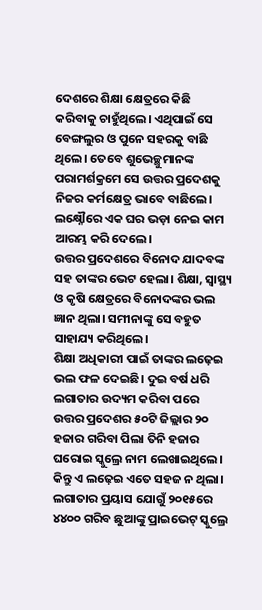ଦେଶରେ ଶିକ୍ଷା କ୍ଷେତ୍ରରେ କିଛି କରିବାକୁ ଚାହୁଁଥିଲେ। ଏଥିପାଇଁ ସେ ବେଙ୍ଗଲୁର ଓ ପୁନେ ସହରକୁ ବାଛି ଥିଲେ। ତେବେ ଶୁଭେଚ୍ଛୁମାନଙ୍କ ପରାମର୍ଶକ୍ରମେ ସେ ଉତ୍ତର ପ୍ରଦେଶକୁ ନିଜର କର୍ମକ୍ଷେତ୍ର ଭାବେ ବାଛିଲେ। ଲକ୍ଷ୍ନୌରେ ଏକ ଘର ଭଡ଼ା ନେଇ କାମ ଆରମ୍ଭ କରି ଦେଲେ।
ଉତ୍ତର ପ୍ରଦେଶରେ ବିନୋଦ ଯାଦବଙ୍କ ସହ ତାଙ୍କର ଭେଟ ହେଲା। ଶିକ୍ଷା, ସ୍ୱାସ୍ଥ୍ୟ ଓ କୃଷି କ୍ଷେତ୍ରରେ ବିନୋଦଙ୍କର ଭଲ ଜ୍ଞାନ ଥିଲା। ସମୀନାଙ୍କୁ ସେ ବହୁତ ସାହାଯ୍ୟ କରିଥିଲେ।
ଶିକ୍ଷା ଅଧିକାରୀ ପାଇଁ ତାଙ୍କର ଲଢ଼େଇ ଭଲ ଫଳ ଦେଇଛି। ଦୁଇ ବର୍ଷ ଧରି ଲଗାତାର ଉଦ୍ୟମ କରିବା ପରେ ଉତ୍ତର ପ୍ରଦେଶର ୫୦ଟି ଜିଲ୍ଲାର ୨୦ ହଜାର ଗରିବା ପିଲା ତିନି ହଜାର ଘରୋଇ ସ୍କୁଲ୍ରେ ନାମ ଲେଖାଇଥିଲେ। କିନ୍ତୁ ଏ ଲଢ଼େଇ ଏତେ ସହଜ ନ ଥିଲା। ଲଗାତାର ପ୍ରୟାସ ଯୋଗୁଁ ୨୦୧୫ରେ ୪୪୦୦ ଗରିବ ଛୁଆଙ୍କୁ ପ୍ରାଇଭେଟ୍ ସ୍କୁଲ୍ରେ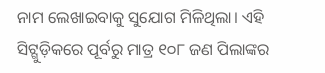ନାମ ଲେଖାଇବାକୁ ସୁଯୋଗ ମିଳିଥିଲା। ଏହି ସିଟ୍ଗୁଡ଼ିକରେ ପୂର୍ବରୁ ମାତ୍ର ୧୦୮ ଜଣ ପିଲାଙ୍କର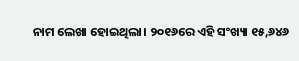ନାମ ଲେଖା ହୋଇଥିଲା। ୨୦୧୬ରେ ଏହି ସଂଖ୍ୟା ୧୫,୬୪୬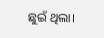ଛୁଇଁ ଥିଲା।